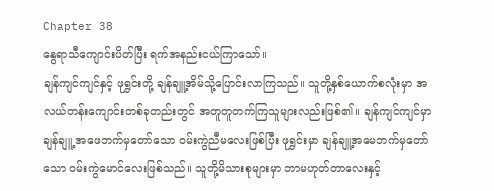Chapter 38
နွေရာသီကျောင်းပိတ်ပြီး ရက်အနည်းငယ်ကြာသော်။
ချန်ကျင်ကျင်နှင့် ဖုရွှင်းတို့ ချန်ချူ့အိမ်သို့ပြောင်းလာကြသည်။ သူတို့နှစ်ယောက်စလုံးမှာ အလယ်တန်းကျောင်းတစ်ခုတည်းတွင် အတူတူတက်ကြသူများလည်းဖြစ်၏။ ချန်ကျင်ကျင်မှာ ချန်ချူ့ အဖေဘက်မှတော်သော ဝမ်းကွဲညီမလေးဖြစ်ပြီး ဖုရွှင်းမှာ ချန်ချူ့အမေဘက်မှတော်သော ဝမ်းကွဲမောင်လေးဖြစ်သည်။ သူတို့မိသားစုများမှာ ဘာမဟုတ်တာလေးနှင့်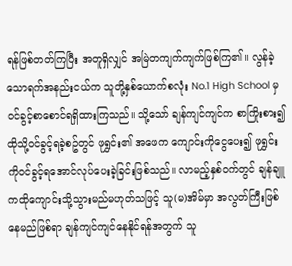ရန်ဖြစ်တတ်ကြပြီး အတူရှိလျှင် အမြဲတကျက်ကျက်ဖြစ်ကြ၏။ လွန်ခဲ့သောရက်အနည်းငယ်က သူတို့နှစ်ယောက်စလုံး No.1 High School မှ ဝင်ခွင့်စာစောင်ရရှိထားကြသည်။ သို့သော် ချန်ကျင်ကျင်က စာကြိုးစား၍ ထိုသို့ဝင်ခွင့်ရခဲ့စဥ်တွင် ဖုရွှင်း၏ အဖေက ကျောင်းကိုငွေပေး၍ ဖုရွှင်းကိုဝင်ခွင့်ရအောင်လုပ်ပေးခဲ့ခြင်းဖြစ်သည်။ လာမည့်နှစ်ဝက်တွင် ချန်ချူကထိုကျောင်းသို့သွားမည်မဟုတ်သဖြင့် သူ(မ)အိမ်မှာ အလွတ်ကြီးဖြစ်နေမည်ဖြစ်ရာ ချန်ကျင်ကျင်နေနိုင်ရန်အတွက် သူ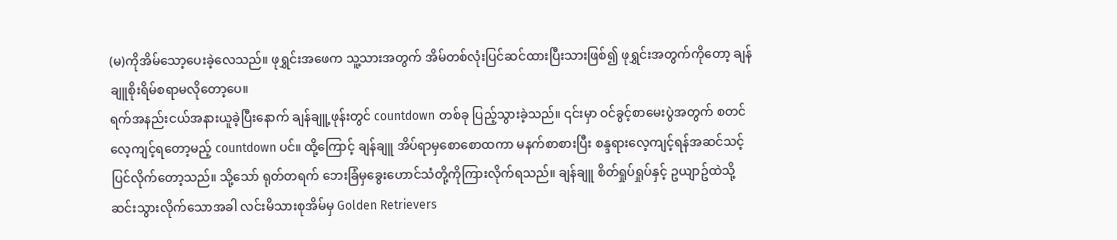(မ)ကိုအိမ်သော့ပေးခဲ့လေသည်။ ဖုရွှင်းအဖေက သူ့သားအတွက် အိမ်တစ်လုံးပြင်ဆင်ထားပြီးသားဖြစ်၍ ဖုရွှင်းအတွက်ကိုတော့ ချန်ချူစိုးရိမ်စရာမလိုတော့ပေ။
ရက်အနည်းငယ်အနားယူခဲ့ပြီးနောက် ချန်ချူ့ဖုန်းတွင် countdown တစ်ခု ပြည့်သွားခဲ့သည်။ ၎င်းမှာ ဝင်ခွင့်စာမေးပွဲအတွက် စတင်လေ့ကျင့်ရတော့မည့် countdown ပင်။ ထို့ကြောင့် ချန်ချူ အိပ်ရာမှစောစောထကာ မနက်စာစားပြီး စန္ဒရားလေ့ကျင့်ရန်အဆင်သင့်ပြင်လိုက်တော့သည်။ သို့သော် ရုတ်တရက် ဘေးခြံမှခွေးဟောင်သံတို့ကိုကြားလိုက်ရသည်။ ချန်ချူ စိတ်ရှုပ်ရှုပ်နှင့် ဥယျာဥ်ထဲသို့ဆင်းသွားလိုက်သောအခါ လင်းမိသားစုအိမ်မှ Golden Retrievers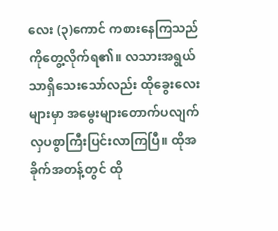လေး (၃)ကောင် ကစားနေကြသည်ကိုတွေ့လိုက်ရ၏။ လသားအရွယ်သာရှိသေးသော်လည်း ထိုခွေးလေးများမှာ အမွေးများတောက်ပလျက် လှပစွာကြီးပြင်းလာကြပြီ။ ထိုအခိုက်အတန့်တွင် ထို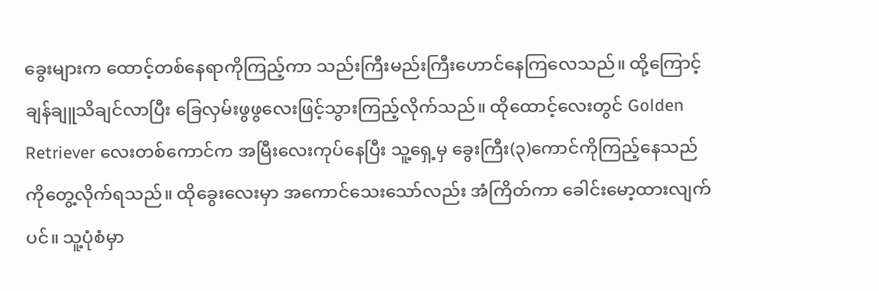ခွေးများက ထောင့်တစ်နေရာကိုကြည့်ကာ သည်းကြီးမည်းကြီးဟောင်နေကြလေသည်။ ထို့ကြောင့် ချန်ချူသိချင်လာပြီး ခြေလှမ်းဖွဖွလေးဖြင့်သွားကြည့်လိုက်သည်။ ထိုထောင့်လေးတွင် Golden Retriever လေးတစ်ကောင်က အမြီးလေးကုပ်နေပြီး သူ့ရှေ့မှ ခွေးကြီး(၃)ကောင်ကိုကြည့်နေသည်ကိုတွေ့လိုက်ရသည်။ ထိုခွေးလေးမှာ အကောင်သေးသော်လည်း အံကြိတ်ကာ ခေါင်းမော့ထားလျက်ပင်။ သူ့ပုံစံမှာ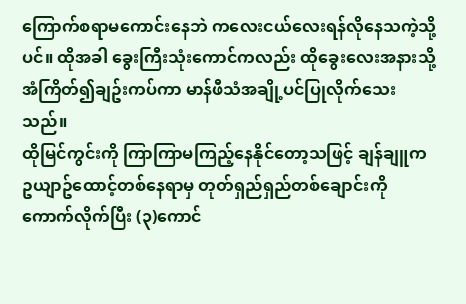ကြောက်စရာမကောင်းနေဘဲ ကလေးငယ်လေးရန်လိုနေသကဲ့သို့ပင်။ ထိုအခါ ခွေးကြီးသုံးကောင်ကလည်း ထိုခွေးလေးအနားသို့ အံကြိတ်၍ချဥ်းကပ်ကာ မာန်ဖီသံအချို့ပင်ပြုလိုက်သေးသည်။
ထိုမြင်ကွင်းကို ကြာကြာမကြည့်နေနိုင်တော့သဖြင့် ချန်ချူက ဥယျာဥ်ထောင့်တစ်နေရာမှ တုတ်ရှည်ရှည်တစ်ချောင်းကိုကောက်လိုက်ပြီး (၃)ကောင်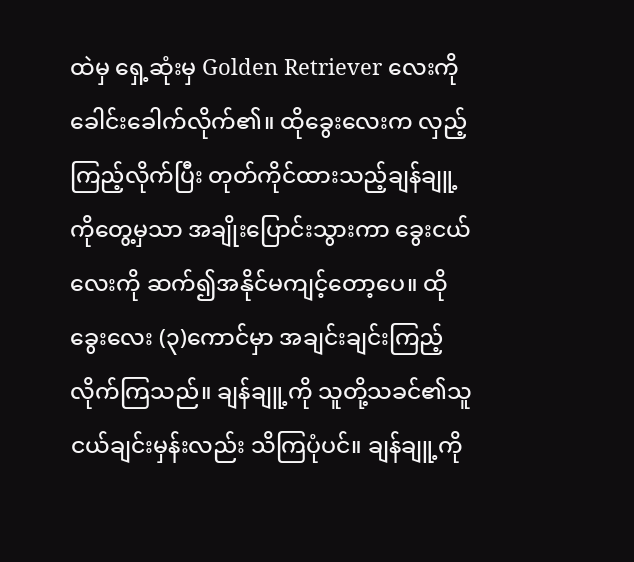ထဲမှ ရှေ့ဆုံးမှ Golden Retriever လေးကို ခေါင်းခေါက်လိုက်၏။ ထိုခွေးလေးက လှည့်ကြည့်လိုက်ပြီး တုတ်ကိုင်ထားသည့်ချန်ချူ့ကိုတွေ့မှသာ အချိုးပြောင်းသွားကာ ခွေးငယ်လေးကို ဆက်၍အနိုင်မကျင့်တော့ပေ။ ထိုခွေးလေး (၃)ကောင်မှာ အချင်းချင်းကြည့်လိုက်ကြသည်။ ချန်ချူ့ကို သူတို့သခင်၏သူငယ်ချင်းမှန်းလည်း သိကြပုံပင်။ ချန်ချူ့ကို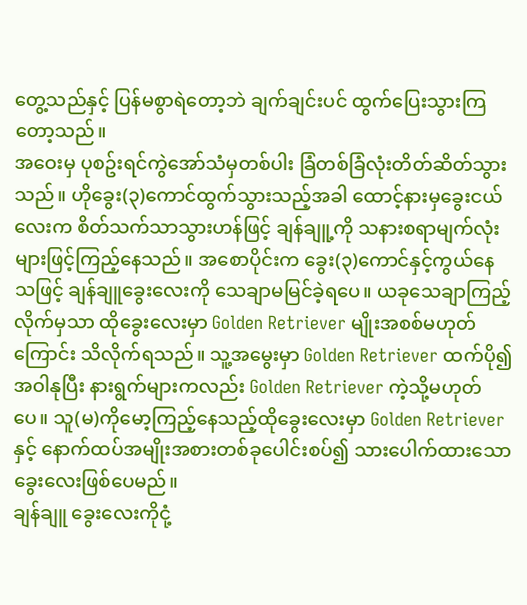တွေ့သည်နှင့် ပြန်မစွာရဲတော့ဘဲ ချက်ချင်းပင် ထွက်ပြေးသွားကြတော့သည်။
အဝေးမှ ပုစဥ်းရင်ကွဲအော်သံမှတစ်ပါး ခြံတစ်ခြံလုံးတိတ်ဆိတ်သွားသည်။ ဟိုခွေး(၃)ကောင်ထွက်သွားသည့်အခါ ထောင့်နားမှခွေးငယ်လေးက စိတ်သက်သာသွားဟန်ဖြင့် ချန်ချူ့ကို သနားစရာမျက်လုံးများဖြင့်ကြည့်နေသည်။ အစောပိုင်းက ခွေး(၃)ကောင်နှင့်ကွယ်နေသဖြင့် ချန်ချူခွေးလေးကို သေချာမမြင်ခဲ့ရပေ။ ယခုသေချာကြည့်လိုက်မှသာ ထိုခွေးလေးမှာ Golden Retriever မျိုးအစစ်မဟုတ်ကြောင်း သိလိုက်ရသည်။ သူ့အမွေးမှာ Golden Retriever ထက်ပို၍အဝါနုပြီး နားရွက်များကလည်း Golden Retriever ကဲ့သို့မဟုတ်ပေ။ သူ(မ)ကိုမော့ကြည့်နေသည့်ထိုခွေးလေးမှာ Golden Retriever နှင့် နောက်ထပ်အမျိုးအစားတစ်ခုပေါင်းစပ်၍ သားပေါက်ထားသောခွေးလေးဖြစ်ပေမည်။
ချန်ချူ ခွေးလေးကိုငုံ့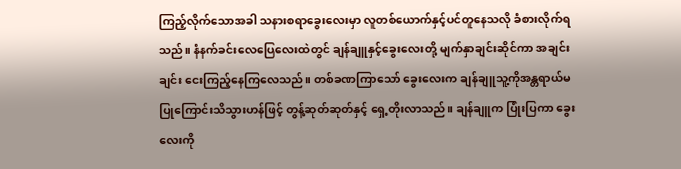ကြည့်လိုက်သောအခါ သနားစရာခွေးလေးမှာ လူတစ်ယောက်နှင့်ပင်တူနေသလို ခံစားလိုက်ရသည်။ နံနက်ခင်းလေပြေလေးထဲတွင် ချန်ချူနှင့်ခွေးလေးတို့ မျက်နှာချင်းဆိုင်ကာ အချင်းချင်း ငေးကြည့်နေကြလေသည်။ တစ်ခဏကြာသော် ခွေးလေးက ချန်ချူသူ့ကိုအန္တရာယ်မပြုကြောင်းသိသွားဟန်ဖြင့် တွန့်ဆုတ်ဆုတ်နှင့် ရှေ့တိုးလာသည်။ ချန်ချူက ပြုံးပြကာ ခွေးလေးကို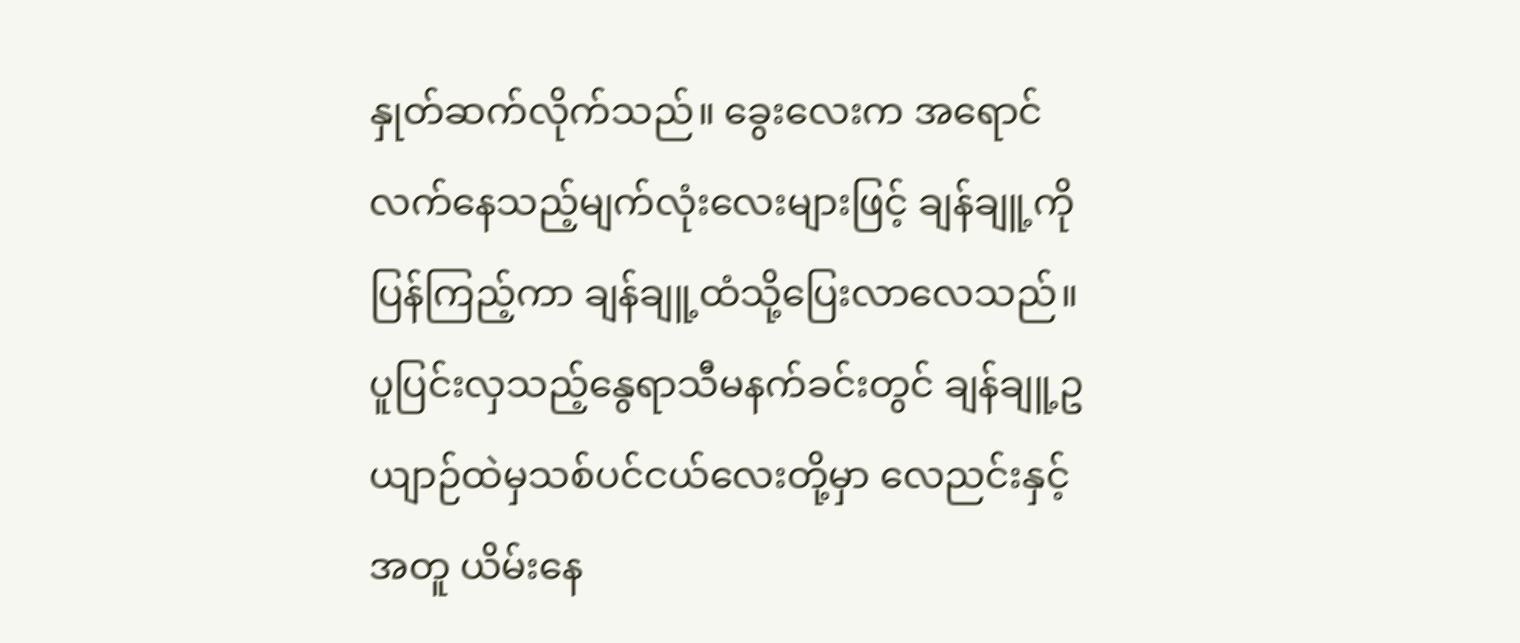နှုတ်ဆက်လိုက်သည်။ ခွေးလေးက အရောင်လက်နေသည့်မျက်လုံးလေးများဖြင့် ချန်ချူ့ကိုပြန်ကြည့်ကာ ချန်ချူ့ထံသို့ပြေးလာလေသည်။
ပူပြင်းလှသည့်နွေရာသီမနက်ခင်းတွင် ချန်ချူ့ဥယျာဉ်ထဲမှသစ်ပင်ငယ်လေးတို့မှာ လေညင်းနှင့်အတူ ယိမ်းနေ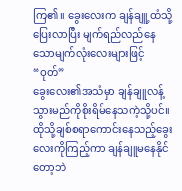ကြ၏။ ခွေးလေးက ချန်ချူ့ထံသို့ပြေးလာပြီး မျက်ရည်လည်နေသောမျက်လုံးလေးများဖြင့်
“ဝုတ်”
ခွေးလေး၏အသံမှာ ချန်ချူလန့်သွားမည်ကိုစိုးရိမ်နေသကဲ့သို့ပင်။ ထိုသို့ချစ်စရာကောင်းနေသည့်ခွေးလေးကိုကြည့်ကာ ချန်ချူမနေနိုင်တော့ဘဲ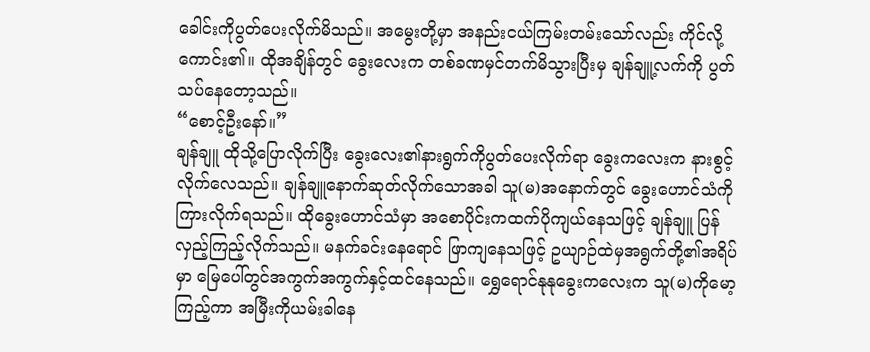ခေါင်းကိုပွတ်ပေးလိုက်မိသည်။ အမွေးတို့မှာ အနည်းငယ်ကြမ်းတမ်းသော်လည်း ကိုင်လို့ကောင်း၏။ ထိုအချိန်တွင် ခွေးလေးက တစ်ခဏမှင်တက်မိသွားပြီးမှ ချန်ချူ့လက်ကို ပွတ်သပ်နေတော့သည်။
“စောင့်ဦးနော်။”
ချန်ချူ ထိုသို့ပြောလိုက်ပြီး ခွေးလေး၏နားရွက်ကိုပွတ်ပေးလိုက်ရာ ခွေးကလေးက နားစွင့်လိုက်လေသည်။ ချန်ချူနောက်ဆုတ်လိုက်သောအခါ သူ(မ)အနောက်တွင် ခွေးဟောင်သံကိုကြားလိုက်ရသည်။ ထိုခွေးဟောင်သံမှာ အစောပိုင်းကထက်ပိုကျယ်နေသဖြင့် ချန်ချူ ပြန်လှည့်ကြည့်လိုက်သည်။ မနက်ခင်းနေရောင် ဖြာကျနေသဖြင့် ဥယျာဉ်ထဲမှအရွက်တို့၏အရိပ်မှာ မြေပေါ်တွင်အကွက်အကွက်နှင့်ထင်နေသည်။ ရွှေရောင်နုနုခွေးကလေးက သူ(မ)ကိုမော့ကြည့်ကာ အမြီးကိုယမ်းခါနေ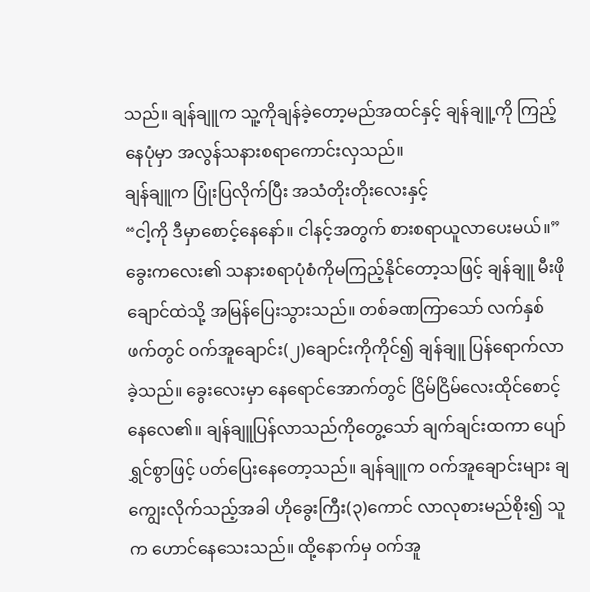သည်။ ချန်ချူက သူ့ကိုချန်ခဲ့တော့မည်အထင်နှင့် ချန်ချူ့ကို ကြည့်နေပုံမှာ အလွန်သနားစရာကောင်းလှသည်။
ချန်ချူက ပြုံးပြလိုက်ပြီး အသံတိုးတိုးလေးနှင့်
“ငါ့ကို ဒီမှာစောင့်နေနော်။ ငါနင့်အတွက် စားစရာယူလာပေးမယ်။”
ခွေးကလေး၏ သနားစရာပုံစံကိုမကြည့်နိုင်တော့သဖြင့် ချန်ချူ မီးဖိုချောင်ထဲသို့ အမြန်ပြေးသွားသည်။ တစ်ခဏကြာသော် လက်နှစ်ဖက်တွင် ဝက်အူချောင်း(၂)ချောင်းကိုကိုင်၍ ချန်ချူ ပြန်ရောက်လာခဲ့သည်။ ခွေးလေးမှာ နေရောင်အောက်တွင် ငြိမ်ငြိမ်လေးထိုင်စောင့်နေလေ၏။ ချန်ချူပြန်လာသည်ကိုတွေ့သော် ချက်ချင်းထကာ ပျော်ရွှင်စွာဖြင့် ပတ်ပြေးနေတော့သည်။ ချန်ချူက ဝက်အူချောင်းများ ချကျွေးလိုက်သည့်အခါ ဟိုခွေးကြီး(၃)ကောင် လာလုစားမည်စိုး၍ သူက ဟောင်နေသေးသည်။ ထို့နောက်မှ ဝက်အူ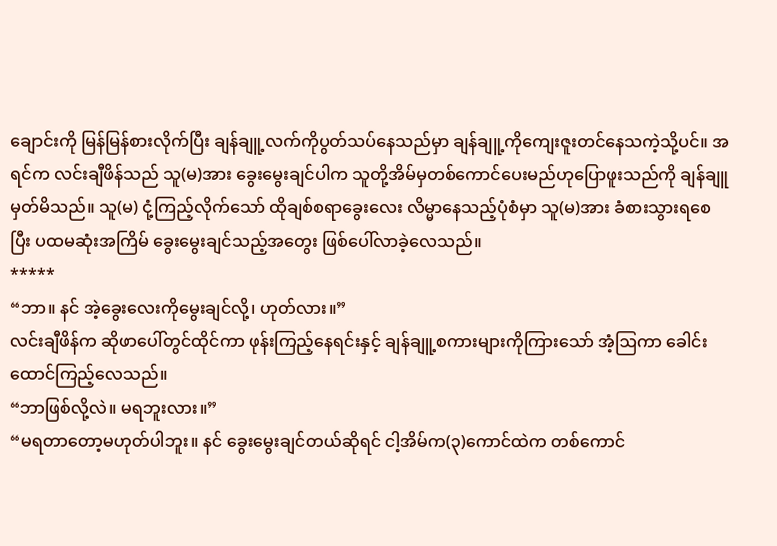ချောင်းကို မြန်မြန်စားလိုက်ပြီး ချန်ချူ့လက်ကိုပွတ်သပ်နေသည်မှာ ချန်ချူ့ကိုကျေးဇူးတင်နေသကဲ့သို့ပင်။ အရင်က လင်းချီဖိန်သည် သူ(မ)အား ခွေးမွေးချင်ပါက သူတို့အိမ်မှတစ်ကောင်ပေးမည်ဟုပြောဖူးသည်ကို ချန်ချူမှတ်မိသည်။ သူ(မ) ငုံ့ကြည့်လိုက်သော် ထိုချစ်စရာခွေးလေး လိမ္မာနေသည့်ပုံစံမှာ သူ(မ)အား ခံစားသွားရစေပြီး ပထမဆုံးအကြိမ် ခွေးမွေးချင်သည့်အတွေး ဖြစ်ပေါ်လာခဲ့လေသည်။
*****
“ဘာ။ နင် အဲ့ခွေးလေးကိုမွေးချင်လို့၊ ဟုတ်လား။”
လင်းချီဖိန်က ဆိုဖာပေါ်တွင်ထိုင်ကာ ဖုန်းကြည့်နေရင်းနှင့် ချန်ချူ့စကားများကိုကြားသော် အံ့ဩကာ ခေါင်းထောင်ကြည့်လေသည်။
“ဘာဖြစ်လို့လဲ။ မရဘူးလား။”
“မရတာတော့မဟုတ်ပါဘူး။ နင် ခွေးမွေးချင်တယ်ဆိုရင် ငါ့အိမ်က(၃)ကောင်ထဲက တစ်ကောင်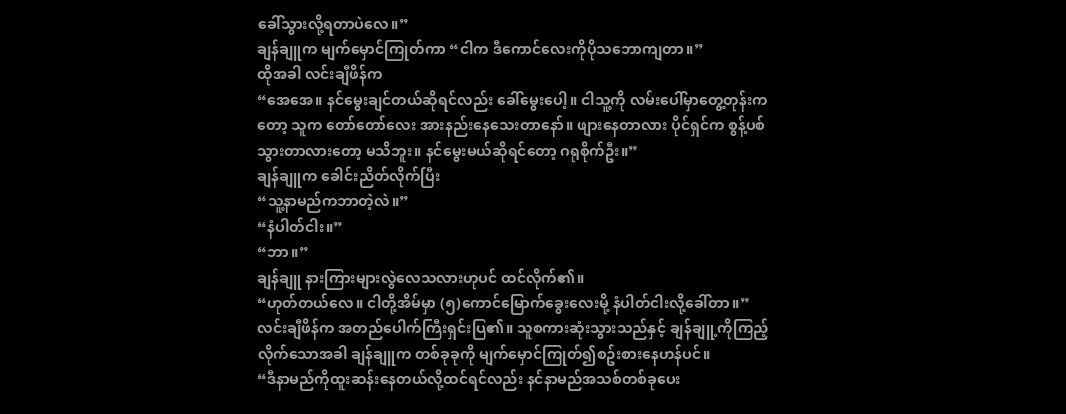ခေါ်သွားလို့ရတာပဲလေ။”
ချန်ချူက မျက်မှောင်ကြုတ်ကာ “ငါက ဒီကောင်လေးကိုပိုသဘောကျတာ။”
ထိုအခါ လင်းချီဖိန်က
“အေအေ။ နင်မွေးချင်တယ်ဆိုရင်လည်း ခေါ်မွေးပေါ့။ ငါသူ့ကို လမ်းပေါ်မှာတွေ့တုန်းကတော့ သူက တော်တော်လေး အားနည်းနေသေးတာနော်။ ဖျားနေတာလား ပိုင်ရှင်က စွန့်ပစ်သွားတာလားတော့ မသိဘူး။ နင်မွေးမယ်ဆိုရင်တော့ ဂရုစိုက်ဦး။”
ချန်ချူက ခေါင်းညိတ်လိုက်ပြီး
“သူ့နာမည်ကဘာတဲ့လဲ။”
“နံပါတ်ငါး။”
“ဘာ။”
ချန်ချူ နားကြားများလွဲလေသလားဟုပင် ထင်လိုက်၏။
“ဟုတ်တယ်လေ။ ငါတို့အိမ်မှာ (၅)ကောင်မြောက်ခွေးလေးမို့ နံပါတ်ငါးလို့ခေါ်တာ။”
လင်းချီဖိန်က အတည်ပေါက်ကြီးရှင်းပြ၏။ သူစကားဆုံးသွားသည်နှင့် ချန်ချူ့ကိုကြည့်လိုက်သောအခါ ချန်ချူက တစ်ခုခုကို မျက်မှောင်ကြုတ်၍စဥ်းစားနေဟန်ပင်။
“ဒီနာမည်ကိုထူးဆန်းနေတယ်လို့ထင်ရင်လည်း နင်နာမည်အသစ်တစ်ခုပေး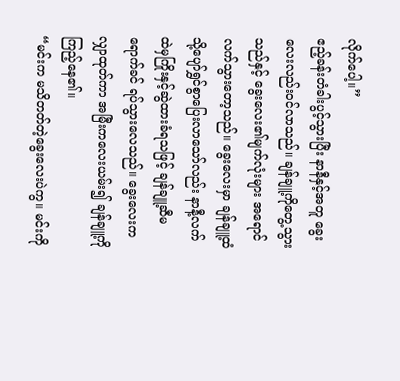လိုက်ပေါ့။”
ဧည့်ခန်းတံခါးပွင့်သွားပြီး နာနီနှင့်အတူ ခွေးလေးလည်းဝင်လာသည်။ ချန်ချူ့ကိုတွေ့သွားသည်နှင့် ခွေးလေး၏မျက်လုံးများ အရောင်လက်သွားတော့သည်။ ခွေးလေးမှာ ချန်ချူ့ထံသို့ပျော်ရွှင်စွာပြေးလာသော်လည်း နာနီ့လက်ထဲမှကြိုးနှင့်ဆွဲထားခံရသဖြင့် ချန်ချူ့ဆီမရောက်ခင် ရပ်သွားလေသည်။ ခွေးလေးက လျှာထုတ်ကာ အမြီးကလေးယမ်း၍ ချန်ချူ့ကိုကြည့်နေ၏။
“မင်းက မသိတတ်တဲ့ခွေးလေးပဲကွ။ မင်းကို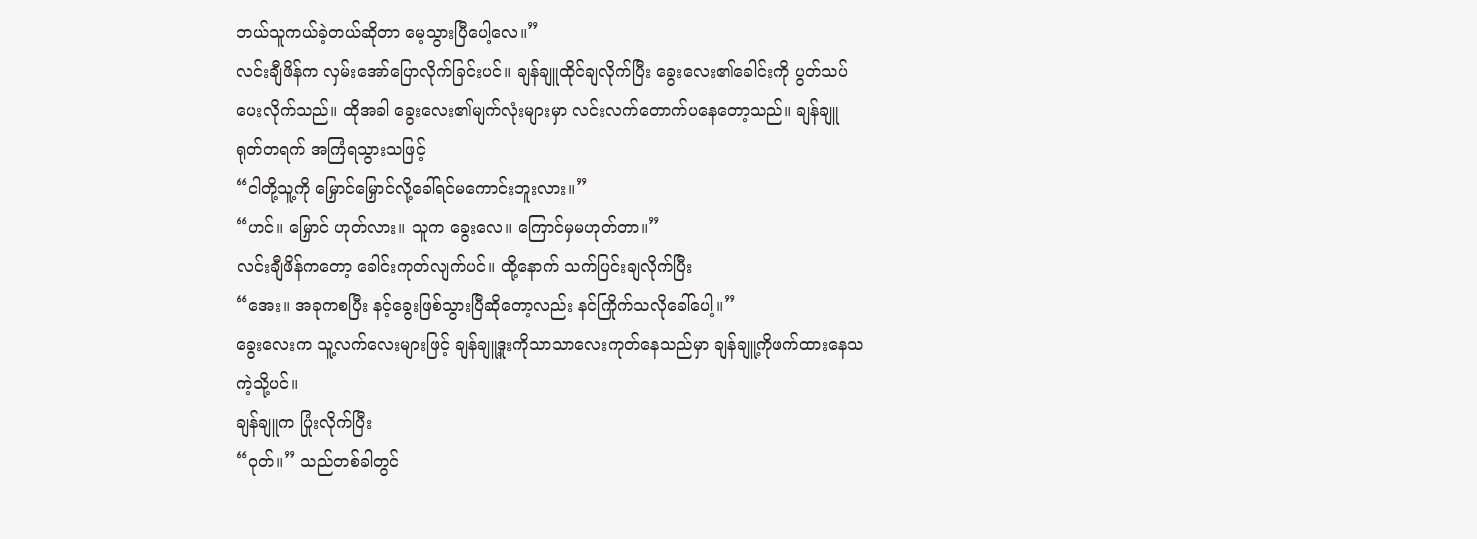ဘယ်သူကယ်ခဲ့တယ်ဆိုတာ မေ့သွားပြီပေါ့လေ။”
လင်းချီဖိန်က လှမ်းအော်ပြောလိုက်ခြင်းပင်။ ချန်ချူထိုင်ချလိုက်ပြီး ခွေးလေး၏ခေါင်းကို ပွတ်သပ်ပေးလိုက်သည်။ ထိုအခါ ခွေးလေး၏မျက်လုံးများမှာ လင်းလက်တောက်ပနေတော့သည်။ ချန်ချူ ရုတ်တရက် အကြံရသွားသဖြင့်
“ငါတို့သူ့ကို မြှောင်မြှောင်လို့ခေါ်ရင်မကောင်းဘူးလား။”
“ဟင်။ မြှောင် ဟုတ်လား။ သူက ခွေးလေ။ ကြောင်မှမဟုတ်တာ။”
လင်းချီဖိန်ကတော့ ခေါင်းကုတ်လျက်ပင်။ ထို့နောက် သက်ပြင်းချလိုက်ပြီး
“အေး။ အခုကစပြီး နင့်ခွေးဖြစ်သွားပြီဆိုတော့လည်း နင်ကြိုက်သလိုခေါ်ပေါ့။”
ခွေးလေးက သူ့လက်လေးများဖြင့် ချန်ချူ့ဒူးကိုသာသာလေးကုတ်နေသည်မှာ ချန်ချူ့ကိုဖက်ထားနေသကဲ့သို့ပင်။
ချန်ချူက ပြုံးလိုက်ပြီး
“ဝုတ်။” သည်တစ်ခါတွင်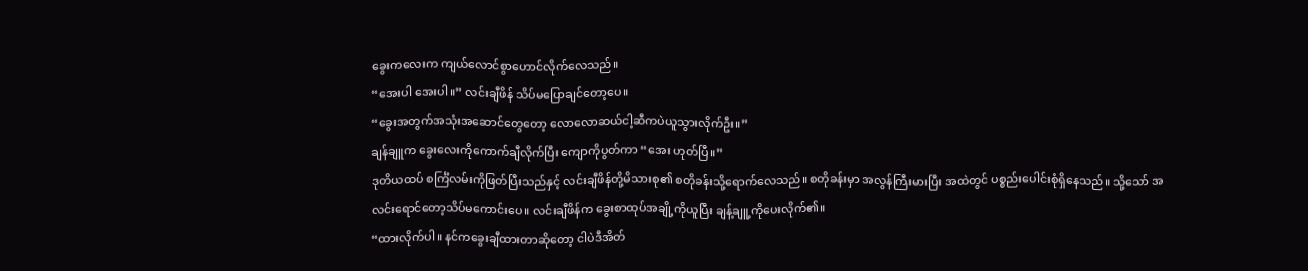ခွေးကလေးက ကျယ်လောင်စွာဟောင်လိုက်လေသည်။
“အေးပါ အေးပါ။” လင်းချီဖိန် သိပ်မပြောချင်တော့ပေ။
“ခွေးအတွက်အသုံးအဆောင်တွေတော့ လောလောဆယ်ငါ့ဆီကပဲယူသွားလိုက်ဦး။”
ချန်ချူက ခွေးလေးကိုကောက်ချီလိုက်ပြီး ကျောကိုပွတ်ကာ “အေး ဟုတ်ပြီ။”
ဒုတိယထပ် စင်္ကြံလမ်းကိုဖြတ်ပြီးသည်နှင့် လင်းချီဖိန်တို့မိသားစု၏ စတိုခန်းသို့ရောက်လေသည်။ စတိုခန်းမှာ အလွန်ကြီးမားပြီး အထဲတွင် ပစ္စည်းပေါင်းစုံရှိနေသည်။ သို့သော် အလင်းရောင်တော့သိပ်မကောင်းပေ။ လင်းချီဖိန်က ခွေးစာထုပ်အချို့ကိုယူပြီး ချန့်ချူ့ကိုပေးလိုက်၏။
“ထားလိုက်ပါ။ နင်ကခွေးချီထားတာဆိုတော့ ငါပဲဒီအိတ်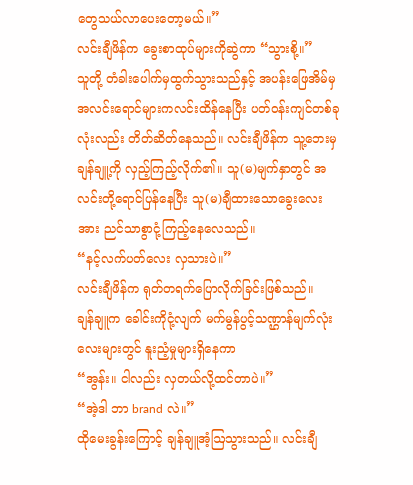တွေသယ်လာပေးတော့မယ်။”
လင်းချီဖိန်က ခွေးစာထုပ်များကိုဆွဲကာ “သွားစို့။”
သူတို့ တံခါးပေါက်မှထွက်သွားသည်နှင့် အပန်းဖြေအိမ်မှအလင်းရောင်များကလင်းထိန်နေပြီး ပတ်ဝန်းကျင်တစ်ခုလုံးလည်း တိတ်ဆိတ်နေသည်။ လင်းချီဖိန်က သူ့ဘေးမှချန်ချူ့ကို လှည့်ကြည့်လိုက်၏။ သူ(မ)မျက်နှာတွင် အလင်းတို့ရောင်ပြန်နေပြီး သူ(မ)ချီထားသောခွေးလေးအား ညင်သာစွာငုံ့ကြည့်နေလေသည်။
“နင့်လက်ပတ်လေး လှသားပဲ။”
လင်းချီဖိန်က ရုတ်တရက်ပြောလိုက်ခြင်းဖြစ်သည်။
ချန်ချူက ခေါင်းကိုငုံ့လျက် မက်မွန်ပွင့်သဏ္ဌာန်မျက်လုံးလေးများတွင် နူးညံ့မှုများရှိနေကာ
“အွန်း။ ငါလည်း လှတယ်လို့ထင်တာပဲ။”
“အဲ့ဒါ ဘာ brand လဲ။”
ထိုမေးခွန်းကြောင့် ချန်ချူအံ့ဩသွားသည်။ လင်းချီ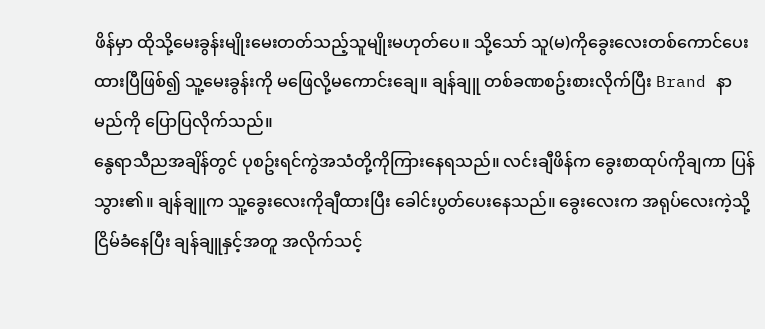ဖိန်မှာ ထိုသို့မေးခွန်းမျိုးမေးတတ်သည့်သူမျိုးမဟုတ်ပေ။ သို့သော် သူ(မ)ကိုခွေးလေးတစ်ကောင်ပေးထားပြီဖြစ်၍ သူ့မေးခွန်းကို မဖြေလို့မကောင်းချေ။ ချန်ချူ တစ်ခဏစဥ်းစားလိုက်ပြီး Brand နာမည်ကို ပြောပြလိုက်သည်။
နွေရာသီညအချိန်တွင် ပုစဥ်းရင်ကွဲအသံတို့ကိုကြားနေရသည်။ လင်းချီဖိန်က ခွေးစာထုပ်ကိုချကာ ပြန်သွား၏။ ချန်ချူက သူ့ခွေးလေးကိုချီထားပြီး ခေါင်းပွတ်ပေးနေသည်။ ခွေးလေးက အရုပ်လေးကဲ့သို့ ငြိမ်ခံနေပြီး ချန်ချူနှင့်အတူ အလိုက်သင့်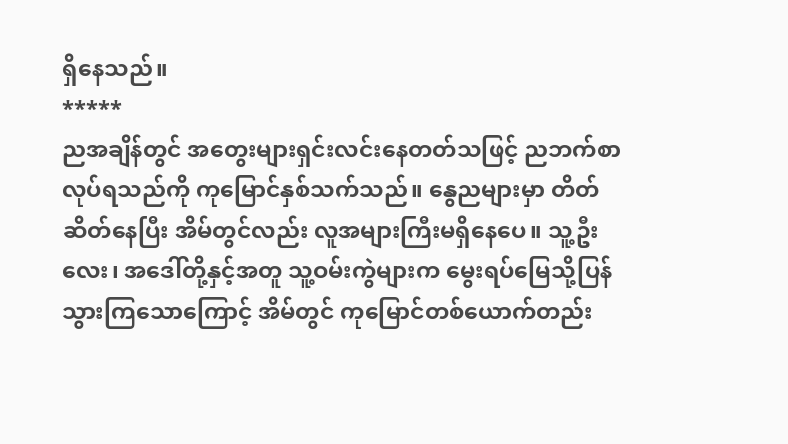ရှိနေသည်။
*****
ညအချိန်တွင် အတွေးများရှင်းလင်းနေတတ်သဖြင့် ညဘက်စာလုပ်ရသည်ကို ကုမြောင်နှစ်သက်သည်။ နွေညများမှာ တိတ်ဆိတ်နေပြီး အိမ်တွင်လည်း လူအများကြီးမရှိနေပေ။ သူ့ဦးလေး၊ အဒေါ်တို့နှင့်အတူ သူ့ဝမ်းကွဲများက မွေးရပ်မြေသို့ပြန်သွားကြသောကြောင့် အိမ်တွင် ကုမြောင်တစ်ယောက်တည်း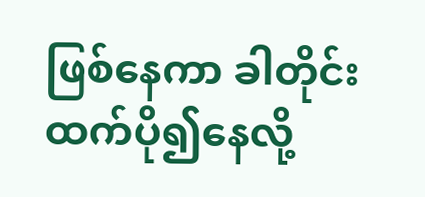ဖြစ်နေကာ ခါတိုင်းထက်ပို၍နေလို့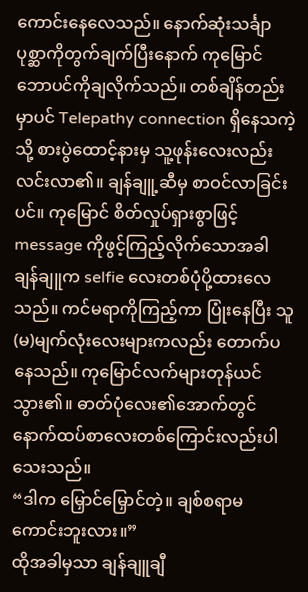ကောင်းနေလေသည်။ နောက်ဆုံးသင်္ချာပုစ္ဆာကိုတွက်ချက်ပြီးနောက် ကုမြောင် ဘောပင်ကိုချလိုက်သည်။ တစ်ချိန်တည်းမှာပင် Telepathy connection ရှိနေသကဲ့သို့ စားပွဲထောင့်နားမှ သူ့ဖုန်းလေးလည်း လင်းလာ၏။ ချန်ချူ့ဆီမှ စာဝင်လာခြင်းပင်။ ကုမြောင် စိတ်လှုပ်ရှားစွာဖြင့် message ကိုဖွင့်ကြည့်လိုက်သောအခါ ချန်ချူက selfie လေးတစ်ပုံပို့ထားလေသည်။ ကင်မရာကိုကြည့်ကာ ပြုံးနေပြီး သူ(မ)မျက်လုံးလေးများကလည်း တောက်ပနေသည်။ ကုမြောင်လက်များတုန်ယင်သွား၏။ ဓာတ်ပုံလေး၏အောက်တွင် နောက်ထပ်စာလေးတစ်ကြောင်းလည်းပါသေးသည်။
“ဒါက မြှောင်မြှောင်တဲ့။ ချစ်စရာမကောင်းဘူးလား။”
ထိုအခါမှသာ ချန်ချူချီ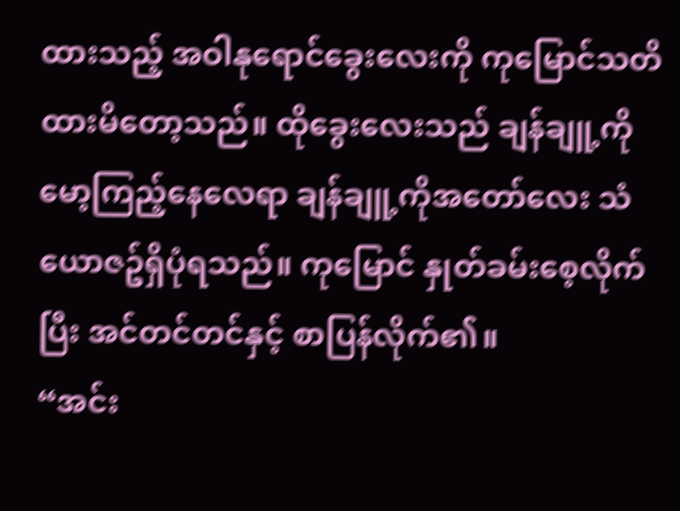ထားသည့် အဝါနုရောင်ခွေးလေးကို ကုမြောင်သတိထားမိတော့သည်။ ထိုခွေးလေးသည် ချန်ချူ့ကိုမော့ကြည့်နေလေရာ ချန်ချူ့ကိုအတော်လေး သံယောဇဥ်ရှိပုံရသည်။ ကုမြောင် နှုတ်ခမ်းစေ့လိုက်ပြီး အင်တင်တင်နှင့် စာပြန်လိုက်၏။
“အင်း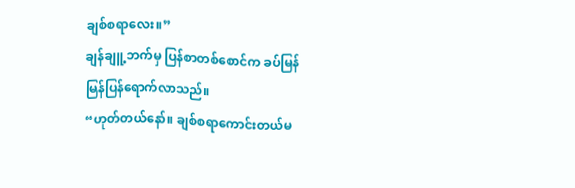ချစ်စရာလေး။”
ချန်ချူ့ဘက်မှ ပြန်စာတစ်စောင်က ခပ်မြန်မြန်ပြန်ရောက်လာသည်။
“ဟုတ်တယ်နော်။ ချစ်စရာကောင်းတယ်မ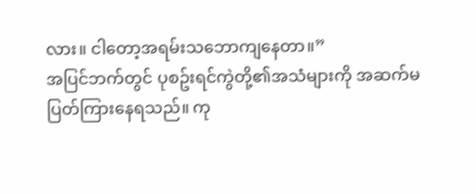လား။ ငါတော့အရမ်းသဘောကျနေတာ။”
အပြင်ဘက်တွင် ပုစဥ်းရင်ကွဲတို့၏အသံများကို အဆက်မပြတ်ကြားနေရသည်။ ကု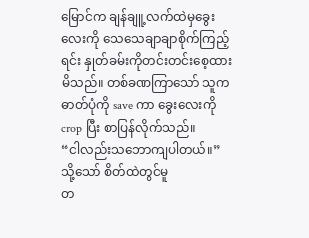မြောင်က ချန်ချူ့လက်ထဲမှခွေးလေးကို သေသေချာချာစိုက်ကြည့်ရင်း နှုတ်ခမ်းကိုတင်းတင်းစေ့ထားမိသည်။ တစ်ခဏကြာသော် သူက ဓာတ်ပုံကို save ကာ ခွေးလေးကို crop ပြီး စာပြန်လိုက်သည်။
“ငါလည်းသဘောကျပါတယ်။”
သို့သော် စိတ်ထဲတွင်မူ
တ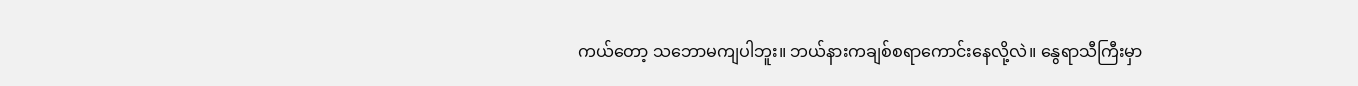ကယ်တော့ သဘောမကျပါဘူး။ ဘယ်နားကချစ်စရာကောင်းနေလို့လဲ။ နွေရာသီကြီးမှာ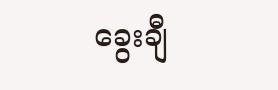ခွေးချီ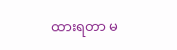ထားရတာ မ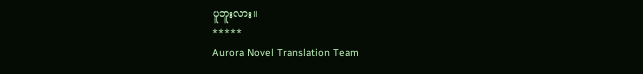ပူဘူးလား။
*****
Aurora Novel Translation Team